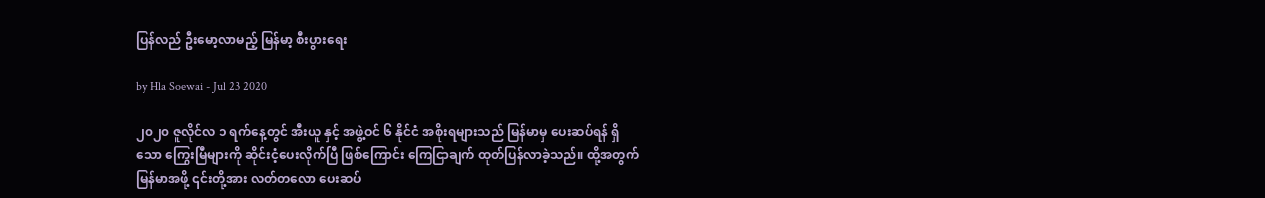ပြန်လည် ဦးမော့လာမည့် မြန်မာ့ စီးပွားရေး

by Hla Soewai - Jul 23 2020

၂၀၂၀ ဇူလိုင်လ ၁ ရက်နေ့တွင် အီးယူ နှင့် အဖွဲ့ဝင် ၆ နိုင်ငံ အစိုးရများသည် မြန်မာမှ ပေးဆပ်ရန် ရှိသော ကြွေးမြီများကို ဆိုင်းငံ့ပေးလိုက်ပြီ ဖြစ်ကြောင်း ကြေငြာချက် ထုတ်ပြန်လာခဲ့သည်။ ထို့အတွက် မြန်မာအဖို့ ၎င်းတို့အား လတ်တလော ပေးဆပ်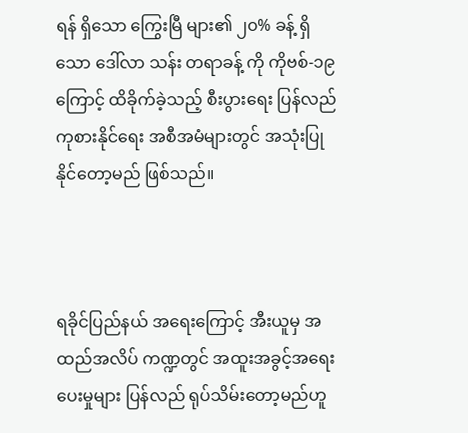ရန် ရှိသော ကြွေးမြီ များ၏ ၂၀% ခန့် ရှိသော ဒေါ်လာ သန်း တရာခန့် ကို ကိုဗစ်-၁၉ ကြောင့် ထိခိုက်ခဲ့သည့် စီးပွားရေး ပြန်လည်ကုစားနိုင်ရေး အစီအမံများတွင် အသုံးပြု နိုင်တော့မည် ဖြစ်သည်။



ရခိုင်ပြည်နယ် အရေးကြောင့် အီးယူမှ အထည်အလိပ် ကဏ္ဍတွင် အထူးအခွင့်အရေး ပေးမှုများ ပြန်လည် ရုပ်သိမ်းတော့မည်ဟူ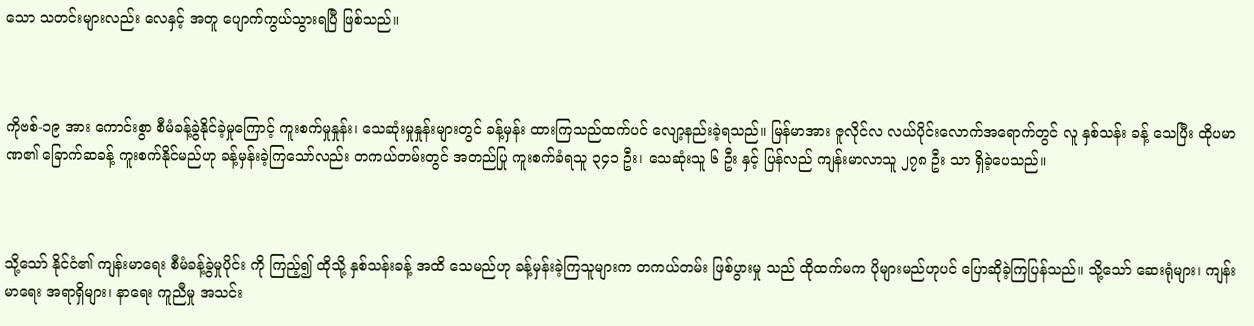သော သတင်းများလည်း လေနှင့် အတူ ပျောက်ကွယ်သွားရပြီ ဖြစ်သည်။



ကိုဗစ်-၁၉ အား ကောင်းစွာ စီမံခန့်ခွဲနိုင်ခဲ့မှုကြောင့် ကူးစက်မှုနှုန်း၊ သေဆုံးမှုနှုန်းများတွင် ခန့်မှန်း ထားကြသည်ထက်ပင် လျော့နည်းခဲ့ရသည်။ မြန်မာအား ဇူလိုင်လ လယ်ပိုင်းလောက်အရောက်တွင် လူ နှစ်သန်း ခန့် သေပြီး ထိုပမာဏ၏ ခြောက်ဆခန့် ကူးစက်နိုင်မည်ဟု ခန့်မှန်းခဲ့ကြသော်လည်း တကယ်တမ်းတွင် အတည်ပြု ကူးစက်ခံရသူ ၃၄၁ ဦး၊ သေဆုံးသူ ၆ ဦး နှင့် ပြန်လည် ကျန်းမာလာသူ ၂၇၈ ဦး သာ ရှိခဲ့ပေသည်။



သို့သော် နိုင်ငံ၏ ကျန်းမာရေး စီမံခန့်ခွဲမှုပိုင်း ကို ကြည့်၍ ထိုသို့ နှစ်သန်းခန့် အထိ သေမည်ဟု ခန့်မှန်းခဲ့ကြသူများက တကယ်တမ်း ဖြစ်ပွားမှု သည် ထိုထက်မက ပိုများမည်ဟုပင် ပြောဆိုခဲ့ကြပြန်သည်။ သို့သော် ဆေးရုံများ၊ ကျန်းမာရေး အရာရှိများ၊ နာရေး ကူညီမှု အသင်း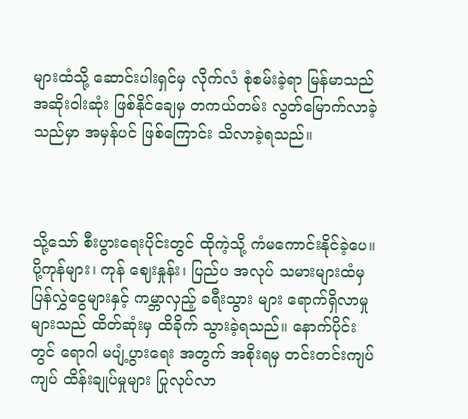များထံသို့ ဆောင်းပါးရှင်မှ လိုက်လံ စုံစမ်းခဲ့ရာ မြန်မာသည် အဆိုးဝါးဆုံး ဖြစ်နိုင်ချေမှ တကယ်တမ်း လွတ်မြောက်လာခဲ့သည်မှာ အမှန်ပင် ဖြစ်ကြောင်း သိလာခဲ့ရသည်။



သို့သော် စီးပွားရေးပိုင်းတွင် ထိုကဲ့သို့ ကံမကောင်းနိုင်ခဲ့ပေ။ ပို့ကုန်များ၊ ကုန် ဈေးနှုန်း၊ ပြည်ပ အလုပ် သမားများထံမှ ပြန်လွှဲငွေများနှင့် ကမ္ဘာလှည့် ခရီးသွား များ ရောက်ရှိလာမှုများသည် ထိတ်ဆုံးမှ ထိခိုက် သွားခဲ့ရသည်။ နောက်ပိုင်းတွင် ရောဂါ မပျံ့ပွားရေး အတွက် အစိုးရမှ တင်းတင်းကျပ်ကျပ် ထိန်းချုပ်မှုများ ပြုလုပ်လာ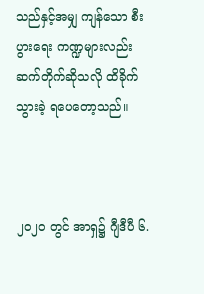သည်နှင့်အမျှ ကျန်သော စီးပွားရေး ကဏ္ဍများလည်း ဆက်တိုက်ဆိုသလို ထိခိုက် သွားခဲ့ ရပေတော့သည်။



၂၀၂၀ တွင် အာရှ၌ ဂျီဒီပီ ၆.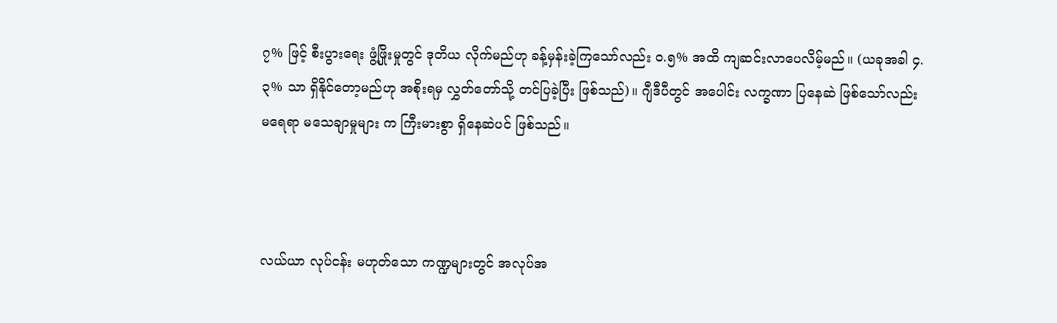၇% ဖြင့် စီးပွားရေး ဖွံ့ဖြိုးမှုတွင် ဒုတိယ လိုက်မည်ဟု ခန့်မှန်းခဲ့ကြသော်လည်း ၀.၅% အထိ ကျဆင်းလာပေလိမ့်မည်။ (ယခုအခါ ၄.၃% သာ ရှိနိုင်တော့မည်ဟု အစိုးရမှ လွှတ်တော်သို့ တင်ပြခဲ့ပြီး ဖြစ်သည်)။ ဂျီဒီပီတွင် အပေါင်း လက္ခဏာ ပြနေဆဲ ဖြစ်သော်လည်း မရေရာ မသေချာမှုများ က ကြီးမားစွာ ရှိနေဆဲပင် ဖြစ်သည်။



လယ်ယာ လုပ်ငန်း မဟုတ်သော ကဏ္ဍများတွင် အလုပ်အ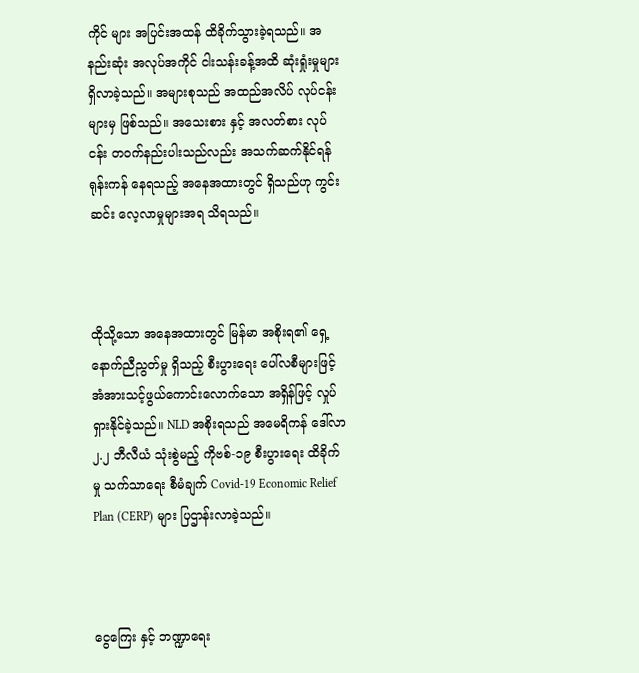ကိုင် များ အပြင်းအထန် ထိခိုက်သွားခဲ့ရသည်။ အနည်းဆုံး အလုပ်အကိုင် ငါးသန်းခန့်အထိ ဆုံးရှုံးမှုများ ရှိလာခဲ့သည်။ အများစုသည် အထည်အလိပ် လုပ်ငန်းများမှ ဖြစ်သည်။ အသေးစား နှင့် အလတ်စား လုပ်ငန်း တဝက်နည်းပါးသည်လည်း အသက်ဆက်နိုင်ရန် ရုန်းကန် နေရသည့် အနေအထားတွင် ရှိသည်ဟု ကွင်းဆင်း လေ့လာမှုများအရ သိရသည်။



ထိုသို့သော အနေအထားတွင် မြန်မာ အစိုးရ၏ ရှေ့နောက်ညီညွတ်မှု ရှိသည့် စီးပွားရေး ပေါ်လစီများဖြင့် အံအားသင့်ဖွယ်ကောင်းလောက်သော အရှိန်ဖြင့် လှုပ်ရှားနိုင်ခဲ့သည်။ NLD အစိုးရသည် အမေရိကန် ဒေါ်လာ ၂.၂ ဘီလီယံ သုံးစွဲမည့် ကိုဗစ်-၁၉ စီးပွားရေး ထိခိုက်မှု သက်သာရေး စီမံချက် Covid-19 Economic Relief Plan (CERP) များ ပြဌာန်းလာခဲ့သည်။



ငွေကြေး နှင့် ဘဏ္ဍာရေး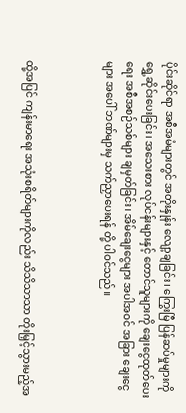ပိုင်းဆိုင်ရာ အစီအမံများတွင် အတိုးနှုန်း လျော့ချခြင်း၊ ကြွေးမြီ ပြန်ဆပ်မှုများကို ရွှေ့ဆိုင်းပေးခြင်း၊ အသေးစား လုပ်ငန်းများနှင့် တောင်သူများကို ချေးငွေထုတ်ပေးရေး အစီအစဉ်သစ်များ ချမှတ်ခြင်း၊ အိမ်ချေးငွေများ အပါအဝင် အခြား ချေးငွေများ အပေါ် ဘဏ်များမှ သက်ညှာပေးရန် တို့ ပါဝင်သည်။



ထို့အပြင် ကျန်းမာရေး အသုံးစရိတ်များကိုလည်း သိသိသာသာ တိုးမြှင့်သွားမည့်အ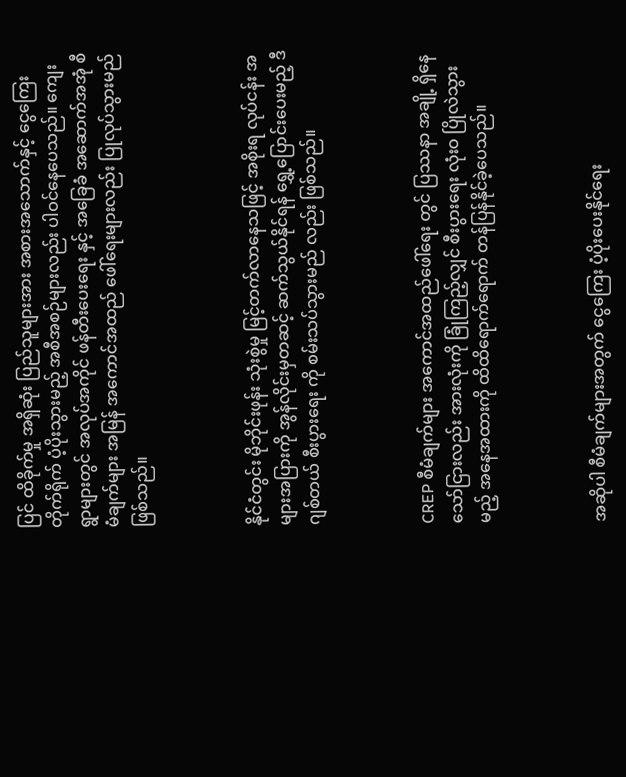ပြင် ထိခိုက်မှု အရှိဆုံး ပြည်သူများအား အစားအသောက်နှင့် ငွေကြေး တိုက်ရိုက် ပံ့ပိုးသွားမည့် အစီအစဉ်များလည်း ပါဝင်နေပေသည်။ ကျေးရွာများတွင် အလုပ်အကိုင် ဖန်တီးပေးရေး နှင့် အခြေခံ အဆောက်အအုံ စီမံချက်များ အမြန် အကောင်အထည် ဖေါ်ရေးများလည်း ပြုလုပ်သွားမည် ဖြစ်သည်။



နိုင်ငံတွင်း မိုဘိုင်းဖုန်း သုံးစွဲမှု မြင့်တက်လာနေသဖြင့် အစိုးရ လုပ်ငန်း အများအပြားကို အွန်လိုင်းမှတဆင့် ဆက်သွယ်နိုင်ရန် ရွှေ့ပြောင်းပေးမည့် ဒီဂျစ်တယ် စီးပွားရေး ကို စမ်းသပ်သွားမည် လည်း ဖြစ်သည်။



CREP စီမံချက်များ အကောင်အထည်ဖေါ်ရေး တွင် ပြဿနာ အချို့ ရှိနေသော်ငြားလည်း အားလုံးကို ခြုံကြည့်လျှင် စီးပွားရေး လုံးဝ ပြိုလဲသွားမည့် အနေအထားကို ထိထိရောက်ရောက် တန်ပြန်နိုင်ခဲ့ပေသည်။



အဆိုပါ စီမံချက်များအတွက် ငွေကြေး ပံ့ပိုးပေးနိုင်ရေး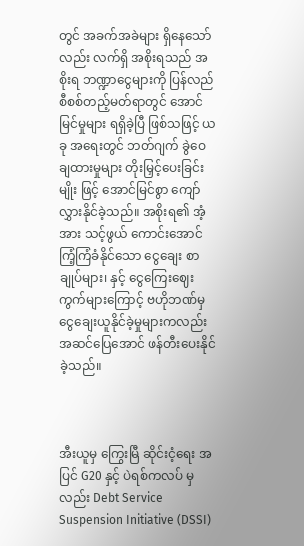တွင် အခက်အခဲများ ရှိနေသော်လည်း လက်ရှိ အစိုးရသည် အစိုးရ ဘဏ္ဍာငွေများကို ပြန်လည် စီစစ်တည့်မတ်ရာတွင် အောင်မြင်မှုများ ရရှိခဲ့ပြီ ဖြစ်သဖြင့် ယခု အရေးတွင် ဘတ်ဂျက် ခွဲဝေချထားမှုများ တိုးမြှင့်ပေးခြင်းမျိုး ဖြင့် အောင်မြင်စွာ ကျော်လွှားနိုင်ခဲ့သည်။ အစိုးရ၏ အံ့အား သင့်ဖွယ် ကောင်းအောင် ကြံ့ကြံခံနိုင်သော ငွေချေး စာချုပ်များ၊ နှင့် ငွေကြေးဈေးကွက်များကြောင့် ဗဟိုဘဏ်မှ ငွေချေးယူနိုင်ခဲ့မှုများကလည်း အဆင်ပြေအောင် ဖန်တီးပေးနိုင်ခဲ့သည်။



အီးယူမှ ကြွေးမြီ ဆိုင်းငံ့ရေး အပြင် G20 နှင့် ပဲရစ်ကလပ် မှလည်း Debt Service Suspension Initiative (DSSI)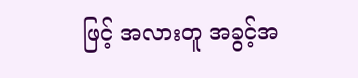ဖြင့် အလားတူ အခွင့်အ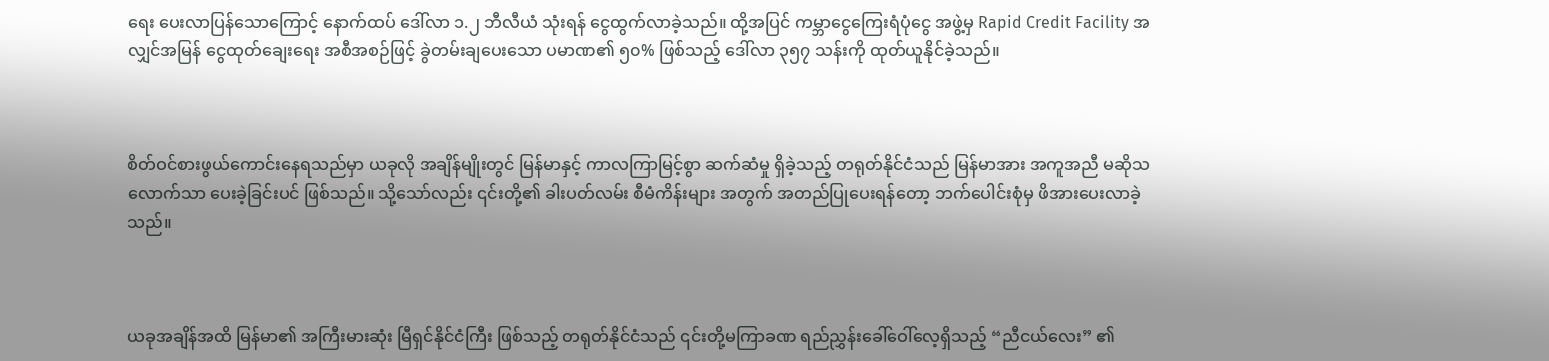ရေး ပေးလာပြန်သောကြောင့် နောက်ထပ် ဒေါ်လာ ၁.၂ ဘီလီယံ သုံးရန် ငွေထွက်လာခဲ့သည်။ ထို့အပြင် ကမ္ဘာငွေကြေးရံပုံငွေ အဖွဲ့မှ Rapid Credit Facility အလျှင်အမြန် ငွေထုတ်ချေးရေး အစီအစဉ်ဖြင့် ခွဲတမ်းချပေးသော ပမာဏ၏ ၅၀% ဖြစ်သည့် ဒေါ်လာ ၃၅၇ သန်းကို ထုတ်ယူနိုင်ခဲ့သည်။



စိတ်ဝင်စားဖွယ်ကောင်းနေရသည်မှာ ယခုလို အချိန်မျိုးတွင် မြန်မာနှင့် ကာလကြာမြင့်စွာ ဆက်ဆံမှု ရှိခဲ့သည့် တရုတ်နိုင်ငံသည် မြန်မာအား အကူအညီ မဆိုသလောက်သာ ပေးခဲ့ခြင်းပင် ဖြစ်သည်။ သို့သော်လည်း ၎င်းတို့၏ ခါးပတ်လမ်း စီမံကိန်းများ အတွက် အတည်ပြုပေးရန်တော့ ဘက်ပေါင်းစုံမှ ဖိအားပေးလာခဲ့သည်။



ယခုအချိန်အထိ မြန်မာ၏ အကြီးမားဆုံး မြီရှင်နိုင်ငံကြီး ဖြစ်သည့် တရုတ်နိုင်ငံသည် ၎င်းတို့မကြာခဏ ရည်ညွှန်းခေါ်ဝေါ်လေ့ရှိသည့် “ညီငယ်လေး” ၏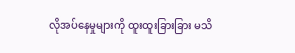လိုအပ်နေမှုများကို ထူးထူးခြားခြား မသိ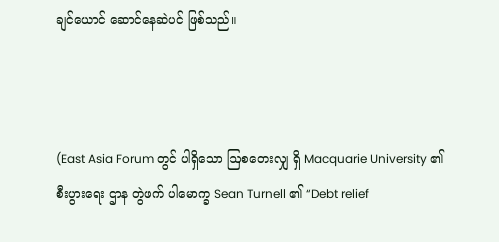ချင်ယောင် ဆောင်နေဆဲပင် ဖြစ်သည်။



(East Asia Forum တွင် ပါရှိသော ဩစတေးလျှ ရှိ Macquarie University ၏ စီးပွားရေး ဌာန တွဲဖက် ပါမောက္ခ Sean Turnell ၏ “Debt relief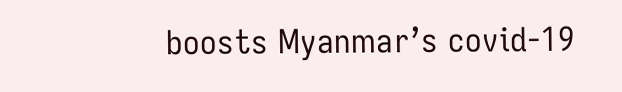boosts Myanmar’s covid-19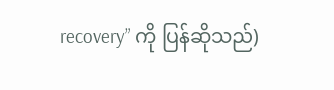recovery” ကို ပြန်ဆိုသည်)